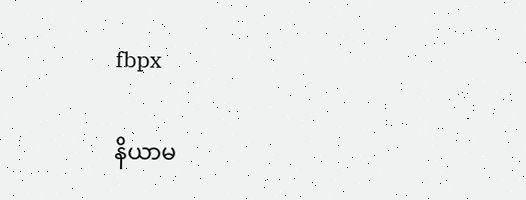fbpx

နိယာမ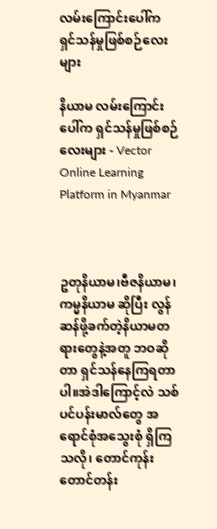လမ်းကြောင်းပေါ်က ရှင်သန်မှုဖြစ်စဉ်လေးများ

နိယာမ လမ်းကြောင်းပေါ်က ရှင်သန်မှုဖြစ်စဉ်လေးများ - Vector Online Learning Platform in Myanmar



ဥတုနိယာမ၊ဗီဇနိယာမ၊ကမ္မနိယာမ ဆိုပြီး လွန်ဆန်ဖို့ခက်တဲ့နိယာမတရားတွေနဲ့အတူ ဘဝဆိုတာ ရှင်သန်နေကြရတာပါ။အဲဒါကြောင့်လဲ သစ်ပင်ပန်းမာလ်တွေ အရောင်စုံအသွေးစုံ ရှိကြ သလို၊ တောင်ကုန်းတောင်တန်း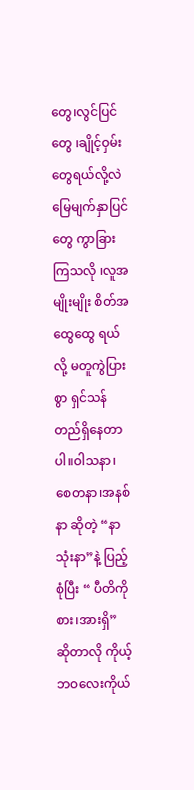တွေ၊လွင်ပြင်တွေ ၊ချိုင့်ဝှမ်းတွေရယ်လို့လဲ မြေမျက်နှာပြင်တွေ ကွာခြားကြသလို ၊လူအမျိုးမျိုး စိတ်အထွေထွေ ရယ်လို့ မတူကွဲပြားစွာ ရှင်သန်တည်ရှိနေတာပါ။ဝါသနာ၊စေတနာ၊အနစ်နာ ဆိုတဲ့ “နာသုံးနာ”နဲ့ ပြည့်စုံပြီး “ ပီတိကိုစား၊အားရှိ” ဆိုတာလို ကိုယ့်ဘဝလေးကိုယ်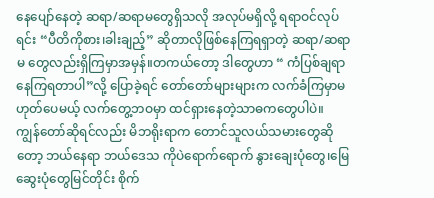နေပျော်နေတဲ့ ဆရာ/ဆရာမတွေရှိသလို အလုပ်မရှိလို့ ရရာဝင်လုပ်ရင်း “ပီတိကိုစား၊ခါးချည့်” ဆိုတာလိုဖြစ်နေကြရရှာတဲ့ ဆရာ/ဆရာမ တွေလည်းရှိကြမှာအမှန်။တကယ်တော့ ဒါတွေဟာ “ ကံပြစ်ချရာနေကြရတာပါ”လို့ ပြောခဲ့ရင် တော်တော်များများက လက်ခံကြမှာမဟုတ်ပေမယ့် လက်တွေ့ဘဝမှာ ထင်ရှားနေတဲ့သာဓကတွေပါပဲ။
ကျွန်တော်ဆိုရင်လည်း မိဘရိုးရာက တောင်သူလယ်သမားတွေဆိုတော့ ဘယ်နေရာ ဘယ်ဒေသ ကိုပဲရောက်ရောက် နွားချေးပုံတွေ၊မြေဆွေးပုံတွေမြင်တိုင်း စိုက်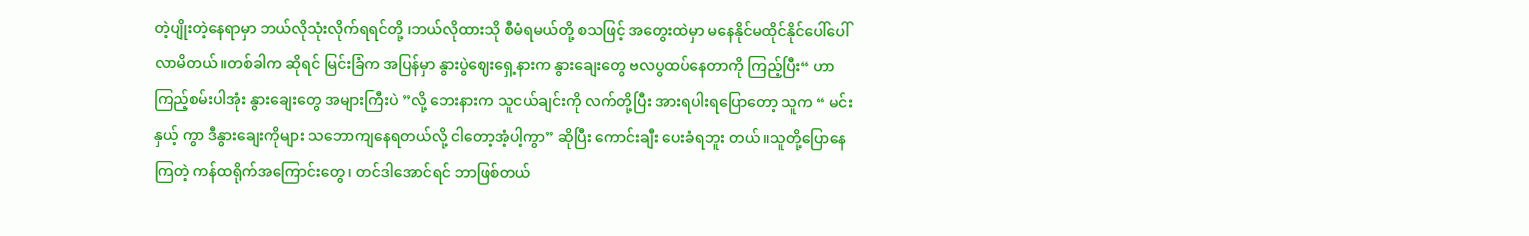တဲ့ပျိုးတဲ့နေရာမှာ ဘယ်လိုသုံးလိုက်ရရင်တို့ ၊ဘယ်လိုထားသို စီမံရမယ်တို့ စသဖြင့် အတွေးထဲမှာ မနေနိုင်မထိုင်နိုင်ပေါ်ပေါ်လာမိတယ်။တစ်ခါက ဆိုရင် မြင်းခြံက အပြန်မှာ နွားပွဲဈေးရှေ့နားက နွားချေးတွေ ဗလပွထပ်နေတာကို ကြည့်ပြီး“ ဟာကြည့်စမ်းပါအုံး နွားချေးတွေ အများကြီးပဲ ”လို့ ဘေးနားက သူငယ်ချင်းကို လက်တို့ပြီး အားရပါးရပြောတော့ သူက “ မင်း နှယ့် ကွာ ဒီနွားချေးကိုများ သဘောကျနေရတယ်လို့ ငါတော့အံ့ပါ့ကွာ” ဆိုပြီး ကောင်းချီး ပေးခံရဘူး တယ်။သူတို့ပြောနေကြတဲ့ ကန်ထရိုက်အကြောင်းတွေ၊ တင်ဒါအောင်ရင် ဘာဖြစ်တယ်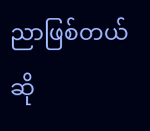ညာဖြစ်တယ်ဆို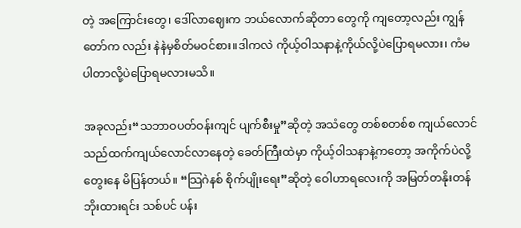တဲ့ အကြောင်းတွေ၊ ဒေါ်လာဈေးက ဘယ်လောက်ဆိုတာ တွေကို ကျတော့လည်း ကျွန်တော်က လည်း နဲနဲမှစိတ်မဝင်စား။ဒါကလဲ ကိုယ့်ဝါသနာနဲ့ကိုယ်လို့ပဲပြောရမလား၊ ကံမပါတာလို့ပဲပြောရမလားမသိ။

အခုလည်း“သဘာဝပတ်ဝန်းကျင် ပျက်စီးမှု”ဆိုတဲ့ အသံတွေ တစ်စတစ်စ ကျယ်လောင် သည်ထက်ကျယ်လောင်လာနေတဲ့ ခေတ်ကြီးထဲမှာ ကိုယ့်ဝါသနာနဲ့ကတော့ အကိုက်ပဲလို့ တွေးနေ မိပြန်တယ်။ “သြဂဲနစ် စိုက်ပျိုးရေး”ဆိုတဲ့ ဝေါဟာရလေးကို အမြတ်တနိုးတန်ဘိုးထားရင်း သစ်ပင် ပန်း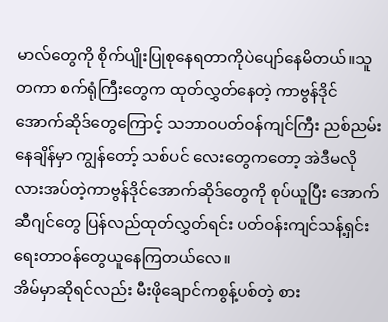မာလ်တွေကို စိုက်ပျိုးပြုစုနေရတာကိုပဲပျော်နေမိတယ်။သူတကာ စက်ရုံကြီးတွေက ထုတ်လွှတ်နေတဲ့ ကာဗွန်ဒိုင်အောက်ဆိုဒ်တွေကြောင့် သဘာဝပတ်ဝန်ကျင်ကြီး ညစ်ညမ်းနေချိန်မှာ ကျွန်တော့် သစ်ပင် လေးတွေကတော့ အဲဒီမလိုလားအပ်တဲ့ကာဗွန်ဒိုင်အောက်ဆိုဒ်တွေကို စုပ်ယူပြီး အောက်ဆီဂျင်တွေ ပြန်လည်ထုတ်လွှတ်ရင်း ပတ်ဝန်းကျင်သန့်ရှင်းရေးတာဝန်တွေယူနေကြတယ်လေ။
အိမ်မှာဆိုရင်လည်း မီးဖိုချောင်ကစွန့်ပစ်တဲ့ စား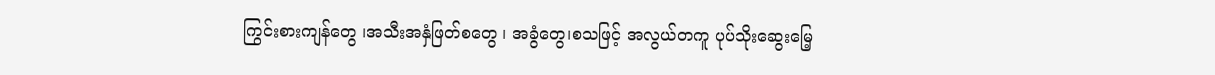ကြွင်းစားကျန်တွေ ၊အသီးအနှံဖြတ်စတွေ ၊ အခွံတွေ၊စသဖြင့် အလွယ်တကူ ပုပ်သိုးဆွေးမြေ့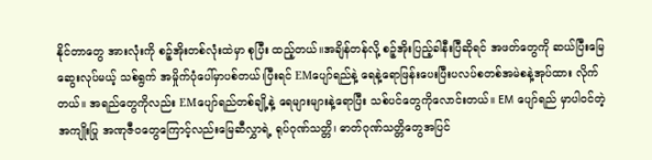နိုင်တာတွေ အားလုံးကို စဉ့်အိုးတစ်လုံးထဲမှာ စုပြီး ထည့်တယ်။အချိန်တန်လို့ စဉ့်အိုးပြည့်ခါနီးပြီဆိုရင် အဖတ်တွေကို ဆယ်ပြီးမြေဆွေးလုပ်မယ့် သစ်ရွက် အမှိုက်ပုံပေါ်မှာပစ်တယ်၊ပြီးရင် EMပျော်ရည်နဲ့ ရေနဲ့ရောဖြန်းပေးပြီးပလပ်စတစ်အမဲစနဲ့အုပ်ထား လိုက်တယ်။ အရည်တွေကိုလည်း EMပျော်ရည်တစ်ချို့နဲ့ ရေများများနဲ့ရောပြီး သစ်ပင်တွေကိုလောင်းတယ်။ EM ပျော်ရည် မှာပါဝင်တဲ့အကျိုးပြု အဏုဇီဝတွေကြောင့်လည်းမြေဆီလွှာရဲ့ ရုပ်ဂုဏ်သတ္တိ၊ ဓာတ်ဂုဏ်သတ္တိတွေအပြင်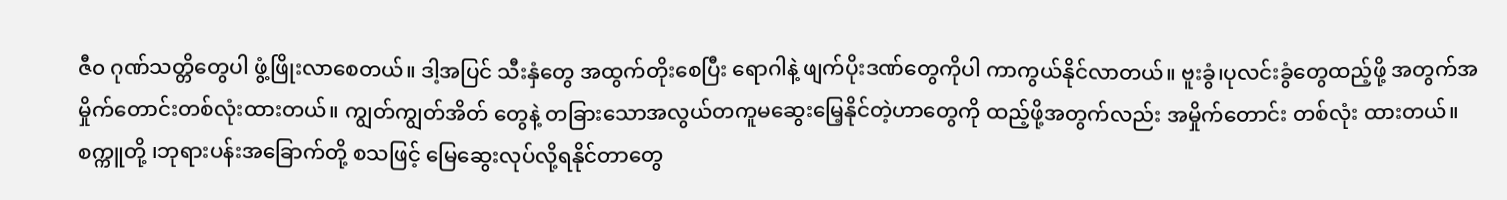ဇီ၀ ဂုဏ်သတ္တိတွေပါ ဖွံ့ဖြိုးလာစေတယ်။ ဒါ့အပြင် သီးနှံတွေ အထွက်တိုးစေပြီး ရောဂါနဲ့ ဖျက်ပိုးဒဏ်တွေကိုပါ ကာကွယ်နိုင်လာတယ်။ ဗူးခွံ၊ပုလင်းခွံတွေထည့်ဖို့ အတွက်အမှိုက်တောင်းတစ်လုံးထားတယ်။ ကျွတ်ကျွတ်အိတ် တွေနဲ့ တခြားသောအလွယ်တကူမဆွေးမြေ့နိုင်တဲ့ဟာတွေကို ထည့်ဖို့အတွက်လည်း အမှိုက်တောင်း တစ်လုံး ထားတယ်။စက္ကူတို့ ၊ဘုရားပန်းအခြောက်တို့ စသဖြင့် မြေဆွေးလုပ်လို့ရနိုင်တာတွေ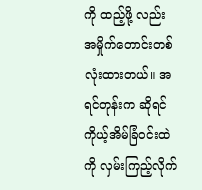ကို ထည့်ဖို့ လည်း အမှိုက်တောင်းတစ်လုံးထားတယ်။ အရင်တုန်းက ဆိုရင် ကိုယ့်အိမ်ခြံဝင်းထဲကို လှမ်းကြည့်လိုက်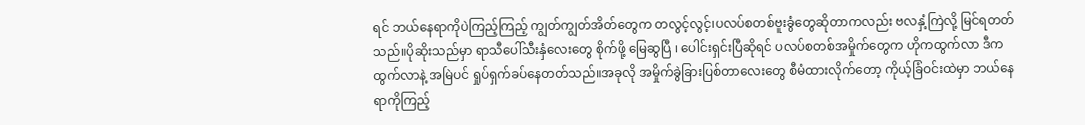ရင် ဘယ်နေရာကိုပဲကြည့်ကြည့် ကျွတ်ကျွတ်အိတ်တွေက တလွင့်လွင့်၊ပလပ်စတစ်ဗူးခွံတွေဆိုတာကလည်း ဗလနှံ့ကြဲလို့ မြင်ရတတ်သည်။ပိုဆိုးသည်မှာ ရာသီပေါ်သီးနှံလေးတွေ စိုက်ဖို့ မြေဆွပြီ ၊ ပေါင်းရှင်းပြီဆိုရင် ပလပ်စတစ်အမှိုက်တွေက ဟိုကထွက်လာ ဒီကထွက်လာနဲ့ အမြဲပင် ရှုပ်ရှက်ခပ်နေတတ်သည်။အခုလို အမှိုက်ခွဲခြားပြစ်တာလေးတွေ စီမံထားလိုက်တော့ ကိုယ့်ခြံဝင်းထဲမှာ ဘယ်နေရာကိုကြည့်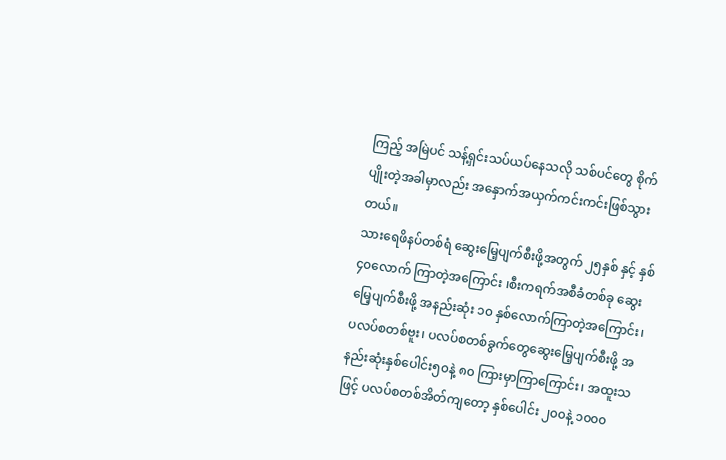ကြည့် အမြဲပင် သန့်ရှင်းသပ်ယပ်နေသလို သစ်ပင်တွေ စိုက်ပျိုးတဲ့အခါမှာလည်း အနှောက်အယှက်ကင်းကင်းဖြစ်သွားတယ်။
သားရေဖိနပ်တစ်ရံ ဆွေးမြေ့ပျက်စီးဖို့အတွက် ၂၅နှစ် နှင့် နှစ် ၄၀လောက် ကြာတဲ့အကြောင်း ၊စီးကရက်အစီခံတစ်ခု ဆွေးမြေ့ပျက်စီးဖို့ အနည်းဆုံး ၁၀ နှစ်လောက်ကြာတဲ့အကြောင်း၊ ပလပ်စတစ်ဗူး၊ ပလပ်စတစ်ခွက်တွေဆွေးမြေ့ပျက်စီးဖို့ အနည်းဆုံးနှစ်ပေါင်း၅၀နဲ့ ၈၀ ကြားမှာကြာကြောင်း၊ အထူးသဖြင့် ပလပ်စတစ်အိတ်ကျတော့ နှစ်ပေါင်း ၂၀၀နဲ့ ၁၀၀၀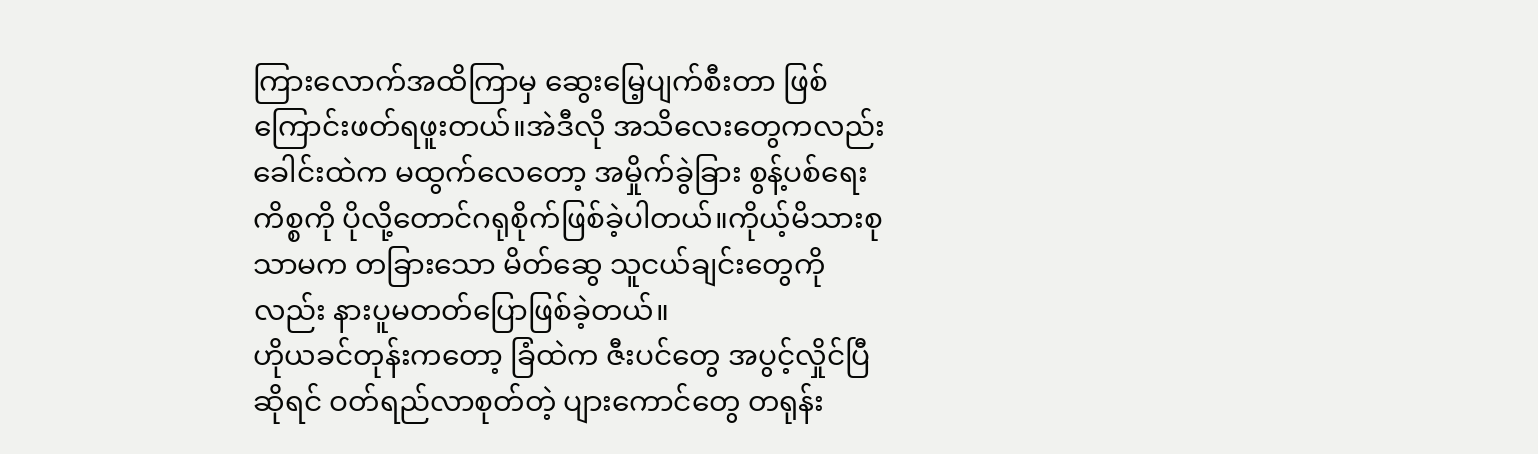ကြားလောက်အထိကြာမှ ဆွေးမြေ့ပျက်စီးတာ ဖြစ် ကြောင်းဖတ်ရဖူးတယ်။အဲဒီလို အသိလေးတွေကလည်း ခေါင်းထဲက မထွက်လေတော့ အမှိုက်ခွဲခြား စွန့်ပစ်ရေး ကိစ္စကို ပိုလို့တောင်ဂရုစိုက်ဖြစ်ခဲ့ပါတယ်။ကိုယ့်မိသားစုသာမက တခြားသော မိတ်ဆွေ သူငယ်ချင်းတွေကို လည်း နားပူမတတ်ပြောဖြစ်ခဲ့တယ်။
ဟိုယခင်တုန်းကတော့ ခြံထဲက ဇီးပင်တွေ အပွင့်လှိုင်ပြီဆိုရင် ဝတ်ရည်လာစုတ်တဲ့ ပျားကောင်တွေ တရုန်း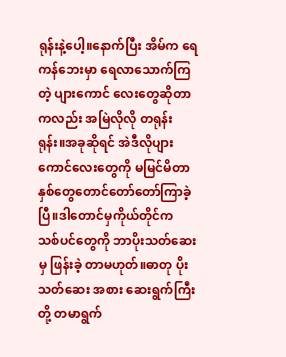ရုန်းနဲ့ပေါ့။နောက်ပြီး အိမ်က ရေကန်ဘေးမှာ ရေလာသောက်ကြတဲ့ ပျားကောင် လေးတွေဆိုတာကလည်း အမြဲလိုလို တရုန်းရုန်း။အခုဆိုရင် အဲဒီလိုပျားကောင်လေးတွေကို မမြင်မိတာ နှစ်တွေတောင်တော်တော်ကြာခဲ့ပြီ။ဒါတောင်မှကိုယ်တိုင်က သစ်ပင်တွေကို ဘာပိုးသတ်ဆေးမှ ဖြန်းခဲ့ တာမဟုတ်။ဓာတု ပိုးသတ်ဆေး အစား ဆေးရွက်ကြီးတို့ တမာရွက်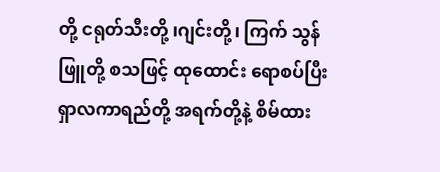တို့ ငရုတ်သီးတို့ ၊ဂျင်းတို့၊ ကြက် သွန်ဖြူတို့ စသဖြင့် ထုထောင်း ရောစပ်ပြီး ရှာလကာရည်တို့ အရက်တို့နဲ့ စိမ်ထား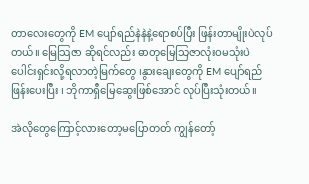တာလေးတွေကို EM ပျော်ရည်နဲနဲနဲ့ရောစပ်ပြီး ဖြန်းတာမျိုးပဲလုပ်တယ်။ မြေသြဇာ ဆိုရင်လည်း ဓာတုမြေသြဇာလုံးဝမသုံးပဲ ပေါင်းရှင်းလို့ရလာတဲ့မြက်တွေ ၊နွားချေးတွေကို EM ပျော်ရည်ဖြန်းပေးပြီး ၊ ဘိုကာရှီမြေဆွေးဖြစ်အောင် လုပ်ပြီးသုံးတယ်။

အဲလိုတွေကြောင့်လားတော့မပြောတတ် ကျွန်တော့်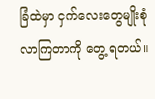ခြံထဲမှာ ငှက်လေးတွေမျိုးစုံလာကြတာကို တွေ့ ရတယ်။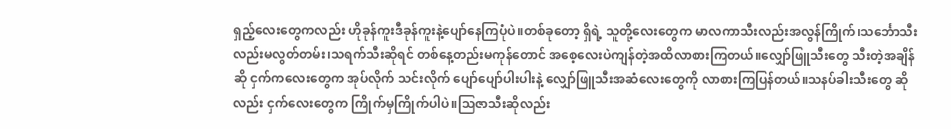ရှည့်လေးတွေကလည်း ဟိုခုန်ကူးဒီခုန်ကူးနဲ့ပျော်နေကြပုံပဲ။တစ်ခုတော့ ရှိရဲ့ သူတို့လေးတွေက မာလကာသီးလည်းအလွန်ကြိုက်၊သင်္ဘောသီးလည်းမလွတ်တမ်း၊သရက်သီးဆိုရင် တစ်နေ့တည်းမကုန်တောင် အစေ့လေးပဲကျန်တဲ့အထိလာစားကြတယ်။လျှော်ဖြူသီးတွေ သီးတဲ့အချိန်ဆို ငှက်ကလေးတွေက အုပ်လိုက် သင်းလိုက် ပျော်ပျော်ပါးပါးနဲ့ လျှော်ဖြူသီးအဆံလေးတွေကို လာစားကြပြန်တယ်။သနပ်ခါးသီးတွေ ဆိုလည်း ငှက်လေးတွေက ကြိုက်မှကြိုက်ပါပဲ။သြဇာသီးဆိုလည်း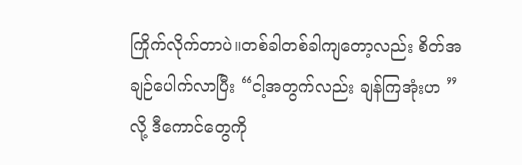ကြိုက်လိုက်တာပဲ။တစ်ခါတစ်ခါကျတော့လည်း စိတ်အချဉ်ပေါက်လာပြီး “ငါ့အတွက်လည်း ချန်ကြအုံးဟ ”လို့ ဒီကောင်တွေကို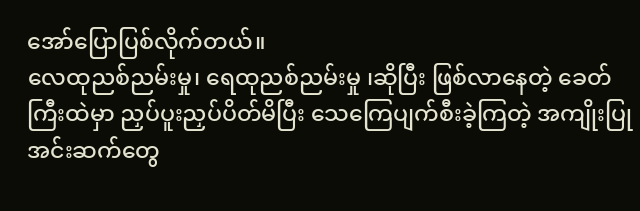အော်ပြောပြစ်လိုက်တယ်။
လေထုညစ်ညမ်းမှု၊ ရေထုညစ်ညမ်းမှု ၊ဆိုပြီး ဖြစ်လာနေတဲ့ ခေတ်ကြီးထဲမှာ ညှပ်ပူးညှပ်ပိတ်မိပြီး သေကြေပျက်စီးခဲ့ကြတဲ့ အကျိုးပြုအင်းဆက်တွေ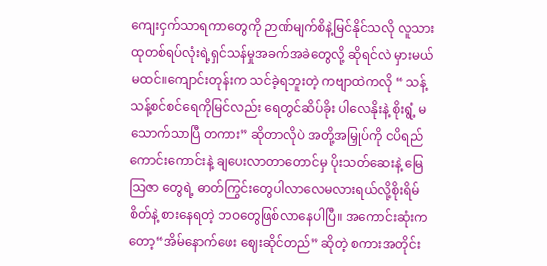ကျေးငှက်သာရကာတွေကို ဉာဏ်မျက်စိနဲ့မြင်နိုင်သလို လူသားထုတစ်ရပ်လုံးရဲ့ရှင်သန်မှုအခက်အခဲတွေလို့ ဆိုရင်လဲ မှားမယ်မထင်။ကျောင်းတုန်းက သင်ခဲ့ရဘူးတဲ့ ကဗျာထဲကလို “ သန့်သန့်စင်စင်ရေကိုမြင်လည်း ရေတွင်ဆိပ်ခိုး ပါလေနိုးနဲ့ စိုးရွံ့ မသောက်သာပြီ တကား” ဆိုတာလိုပဲ အတို့အမြှုပ်ကို ငပိရည်ကောင်းကောင်းနဲ့ ချပေးလာတာတောင်မှ ပိုးသတ်ဆေးနဲ့ မြေသြဇာ တွေရဲ့ ဓာတ်ကြွင်းတွေပါလာလေမလားရယ်လို့စိုးရိမ်စိတ်နဲ့ စားနေရတဲ့ ဘဝတွေဖြစ်လာနေပါပြီ။ အကောင်းဆုံးကတော့“အိမ်နောက်ဖေး ဈေးဆိုင်တည်” ဆိုတဲ့ စကားအတိုင်း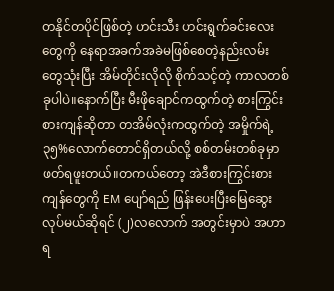တနိုင်တပိုင်ဖြစ်တဲ့ ဟင်းသီး ဟင်းရွက်ခင်းလေးတွေကို နေရာအခက်အခဲမဖြစ်စေတဲ့နည်းလမ်းတွေသုံးပြီး အိမ်တိုင်းလိုလို စိုက်သင့်တဲ့ ကာလတစ်ခုပါပဲ။နောက်ပြီး မီးဖိုချောင်ကထွက်တဲ့ စားကြွင်းစားကျန်ဆိုတာ တအိမ်လုံးကထွက်တဲ့ အမှိုက်ရဲ့ ၃၅%လောက်တောင်ရှိတယ်လို့ စစ်တမ်းတစ်ခုမှာဖတ်ရဖူးတယ်။တကယ်တော့ အဲဒီစားကြွင်းစားကျန်တွေကို EM ပျော်ရည် ဖြန်းပေးပြီးမြေဆွေးလုပ်မယ်ဆိုရင် (၂)လလောက် အတွင်းမှာပဲ အဟာရ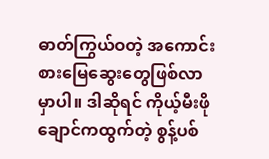ဓာတ်ကြွယ်ဝတဲ့ အကောင်းစားမြေဆွေးတွေဖြစ်လာမှာပါ။ ဒါဆိုရင် ကိုယ့်မီးဖိုချောင်ကထွက်တဲ့ စွန့်ပစ်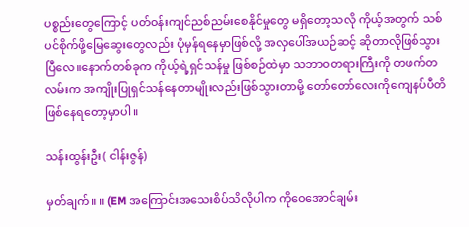ပစ္စည်းတွေကြောင့် ပတ်ဝန်းကျင်ညစ်ညမ်းစေနိုင်မှုတွေ မရှိတော့သလို ကိုယ့်အတွက် သစ်ပင်စိုက်ဖို့မြေဆွေးတွေလည်း ပုံမှန်ရနေမှာဖြစ်လို့ အလှပေါ်အယဉ်ဆင့် ဆိုတာလိုဖြစ်သွားပြီလေ။နောက်တစ်ခုက ကိုယ့်ရဲ့ရှင်သန်မှု ဖြစ်စဉ်ထဲမှာ သဘာဝတရားကြီးကို တဖက်တလမ်းက အကျိုးပြုရှင်သန်နေတာမျိုးလည်းဖြစ်သွားတာမို့ တော်တော်လေးကိုကျေနပ်ပီတိဖြစ်နေရတော့မှာပါ။

သန်းထွန်းဦး( ငါန်းဇွန်)

မှတ်ချက်။ ။ (EM အကြောင်းအသေးစိပ်သိလိုပါက ကိုဝေအောင်ချမ်း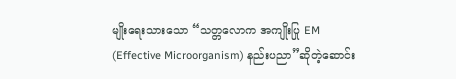မျိုးရေးသားသော “သတ္တလောက အကျိုးပြု EM (Effective Microorganism) နည်းပညာ”ဆိုတဲ့ဆောင်း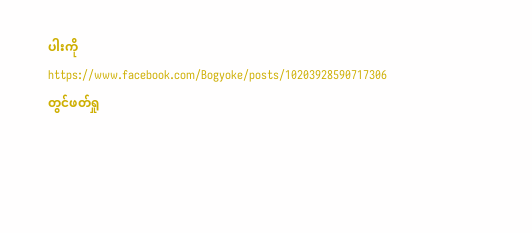ပါးကို https://www.facebook.com/Bogyoke/posts/10203928590717306 တွင်ဖတ်ရှု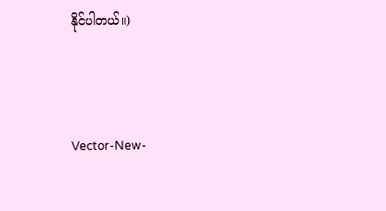နိုင်ပါတယ်။)



Vector-New-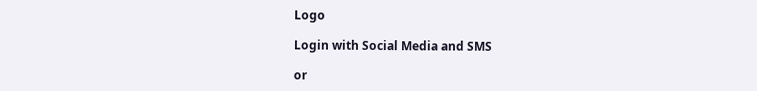Logo

Login with Social Media and SMS

or